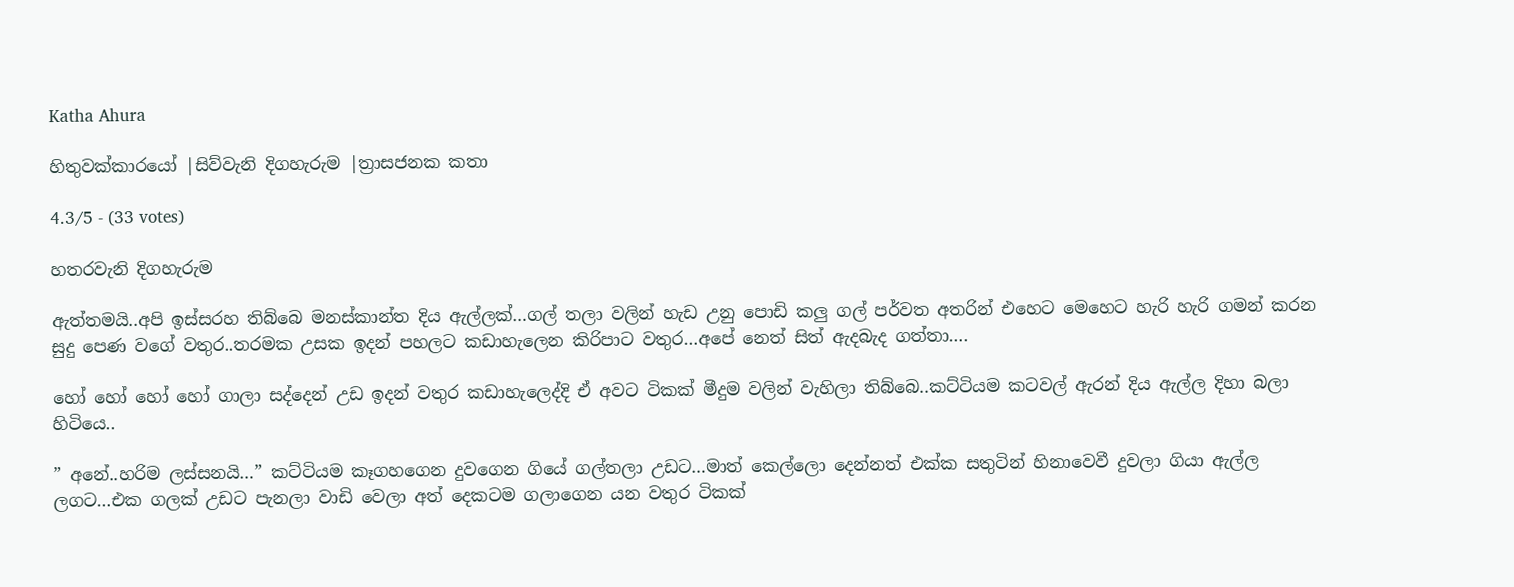Katha Ahura

හිතුවක්කාරයෝ |සිව්වැනි දිගහැරුම |ත්‍රාසජනක කතා

4.3/5 - (33 votes)

හතරවැනි දිගහැරුම

ඇත්තමයි..අපි ඉස්සරහ තිබ්බෙ මනස්කාන්ත දිය ඇල්ලක්…ගල් තලා වලින් හැඩ උනු පොඩි කලු ගල් පර්වත අතරින් එහෙට මෙහෙට හැරි හැරි ගමන් කරන සුදු පෙණ වගේ වතුර..තරමක උසක ඉදන් පහලට කඩාහැලෙන කිරිපාට වතුර…අපේ නෙත් සිත් ඇදබැද ගත්තා….

හෝ හෝ හෝ හෝ ගාලා සද්දෙන් උඩ ඉදන් වතුර කඩාහැලෙද්දි ඒ අවට ටිකක් මීදුම වලින් වැහිලා තිබ්බෙ..කට්ටියම කටවල් ඇරන් දිය ඇල්ල දිහා බලා හිටියෙ..

” අනේ..හරිම ලස්සනයි…” කට්ටියම කෑගහගෙන දුවගෙන ගියේ ගල්තලා උඩට…මාත් කෙල්ලො දෙන්නත් එක්ක සතුටින් හිනාවෙවී දුවලා ගියා ඇල්ල ලගට…එක ගලක් උඩට පැනලා වාඩි වෙලා අත් දෙකටම ගලාගෙන යන වතුර ටිකක්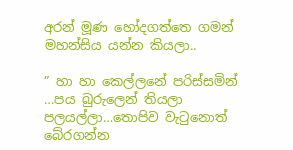අරන් මූණ හෝදගත්තෙ ගමන් මහන්සිය යන්න කියලා..

” හා හා කෙල්ලනේ පරිස්සමින් …පය බුරුලෙන් තියලා පලයල්ලා…තොපිව වැටුනොත් බේරගන්න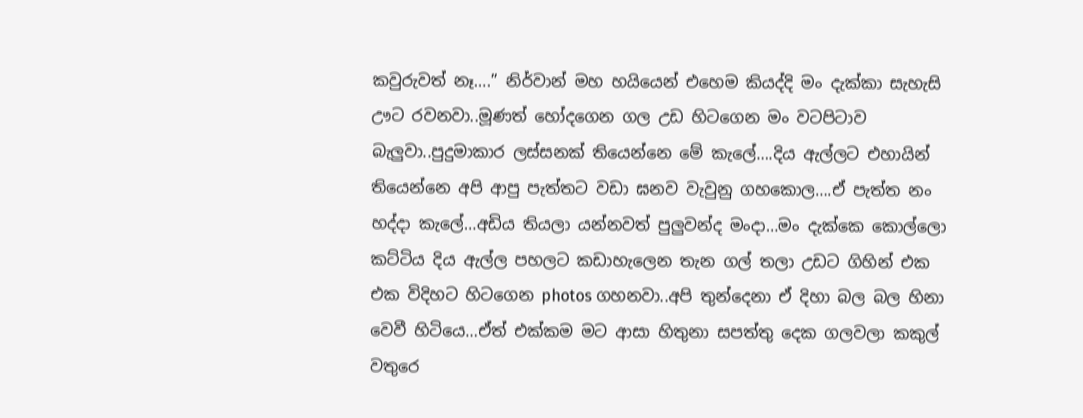කවුරුවත් නෑ….” නිර්වාන් මහ හයියෙන් එහෙම කියද්දි මං දැක්කා සැහැසි ඌට රවනවා..මූණත් හෝදගෙන ගල උඩ හිටගෙන මං වටපිටාව බැලුවා..පුදුමාකාර ලස්සනක් තියෙන්නෙ මේ කැලේ….දිය ඇල්ලට එහායින් තියෙන්නෙ අපි ආපු පැත්තට වඩා ඝනව වැවුනු ගහකොල….ඒ පැත්ත නං හද්දා කැලේ…අඩිය තියලා යන්නවත් පුලුවන්ද මංදා…මං දැක්කෙ කොල්ලො කට්ටිය දිය ඇල්ල පහලට කඩාහැලෙන තැන ගල් තලා උඩට ගිහින් එක එක විදිහට හිටගෙන photos ගහනවා..අපි තුන්දෙනා ඒ දිහා බල බල හිනා වෙවී හිටියෙ…ඒත් එක්කම මට ආසා හිතුනා සපත්තු දෙක ගලවලා කකුල් වතුරෙ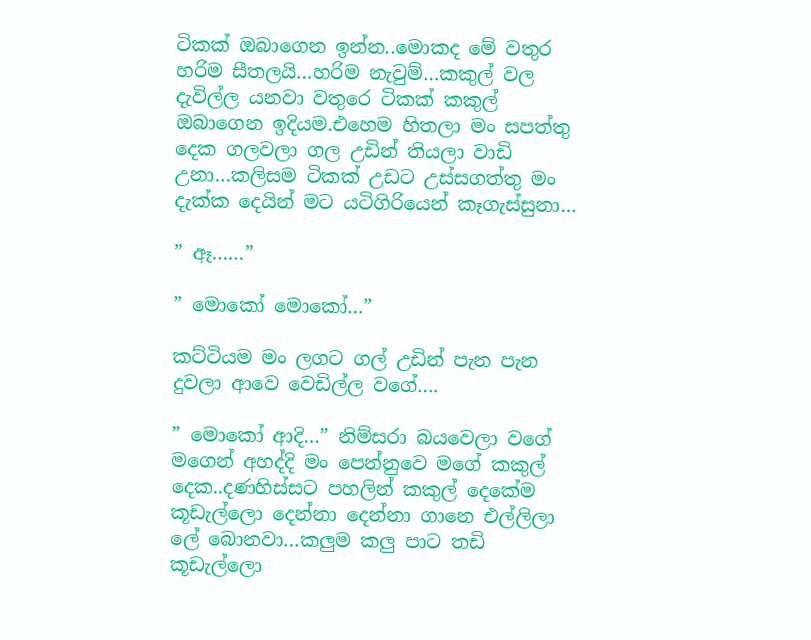ටිකක් ඔබාගෙන ඉන්න..මොකද මේ වතුර හරිම සීතලයි…හරිම නැවුම්…කකුල් වල දැවිල්ල යනවා වතුරෙ ටිකක් කකුල් ඔබාගෙන ඉදියම.එහෙම හිතලා මං සපත්තු දෙක ගලවලා ගල උඩින් තියලා වාඩි උනා…කලිසම ටිකක් උඩට උස්සගත්තු මං දැක්ක දෙයින් මට යටිගිරියෙන් කෑගැස්සුනා…

” ඈ……”

” මොකෝ මොකෝ…”

කට්ටියම මං ලගට ගල් උඩින් පැන පැන දුවලා ආවෙ වෙඩිල්ල වගේ….

” මොකෝ ආදි…” නිම්සරා බයවෙලා වගේ මගෙන් අහද්දි මං පෙන්නුවෙ මගේ කකුල් දෙක..දණහිස්සට පහලින් කකුල් දෙකේම කූඩැල්ලො දෙන්නා දෙන්නා ගානෙ එල්ලිලා ලේ බොනවා…කලුම කලු පාට තඩි කූඩැල්ලො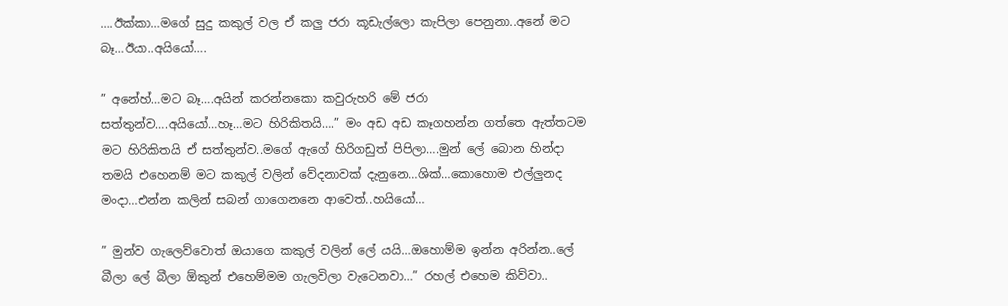….ඊක්කා…මගේ සුදු කකුල් වල ඒ කලු ජරා කූඩැල්ලො කැපිලා පෙනුනා..අනේ මට බෑ…ඊයා..අයියෝ….

” අනේහ්…මට බෑ….අයින් කරන්නකො කවුරුහරි මේ ජරා සත්තුන්ව….අයියෝ…හෑ…මට හිරිකිතයි….” මං අඩ අඩ කෑගහන්න ගත්තෙ ඇත්තටම මට හිරිකිතයි ඒ සත්තුන්ව..මගේ ඇගේ හිරිගඩුත් පිපිලා….මුන් ලේ බොන හින්දා තමයි එහෙනම් මට කකුල් වලින් වේදනාවක් දැනුනෙ…ශික්…කොහොම එල්ලුනද මංදා…එන්න කලින් සබන් ගාගෙනනෙ ආවෙත්..හයියෝ…

” මුන්ව ගැලෙව්වොත් ඔයාගෙ කකුල් වලින් ලේ යයි…ඔහොම්ම ඉන්න අරින්න..ලේ බීලා ලේ බීලා ඕකුන් එහෙම්මම ගැලවිලා වැටෙනවා…” රහල් එහෙම කිව්වා..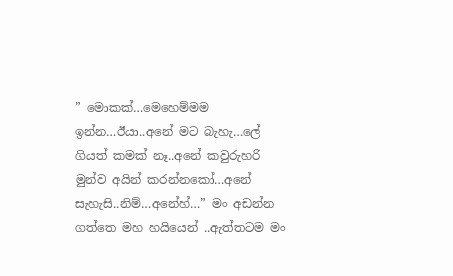” මොකක්…මෙහෙම්මම ඉන්න…ඊයා..අනේ මට බැහැ…ලේ ගියත් කමක් නෑ..අනේ කවුරුහරි මුන්ව අයින් කරන්නකෝ…අනේ සැහැසි..නිම්…අනේහ්…” මං අඩන්න ගත්තෙ මහ හයියෙන් ..ඇත්තටම මං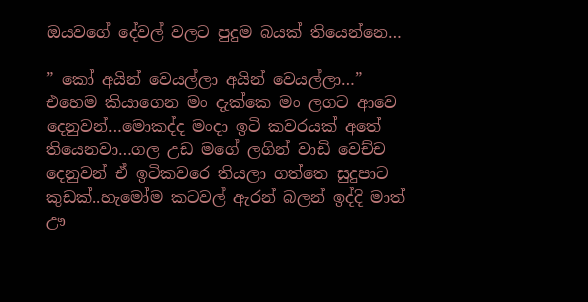ඔයවගේ දේවල් වලට පුදුම බයක් තියෙන්නෙ…

” කෝ අයින් වෙයල්ලා අයින් වෙයල්ලා…” එහෙම කියාගෙන මං දැක්කෙ මං ලගට ආවෙ දෙනුවන්…මොකද්ද මංදා ඉටි කවරයක් අතේ තියෙනවා…ගල උඩ මගේ ලගින් වාඩි වෙච්ච දෙනුවන් ඒ ඉටිකවරෙ තියලා ගත්තෙ සුදුපාට කුඩක්..හැමෝම කටවල් ඇරන් බලන් ඉද්දි මාත් ඌ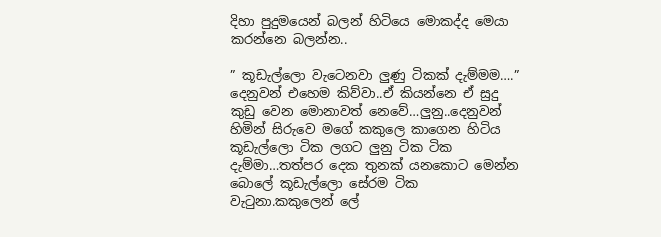දිහා පුදුමයෙන් බලන් හිටියෙ මොකද්ද මෙයා කරන්නෙ බලන්න..

” කූඩැල්ලො වැටෙනවා ලුණු ටිකක් දැම්මම….” දෙනුවන් එහෙම කිව්වා..ඒ කියන්නෙ ඒ සුදු කුඩු වෙන මොනාවත් නෙවේ…ලුනු..දෙනුවන් හිමින් සිරුවෙ මගේ කකුලෙ කාගෙන හිටිය කූඩැල්ලො ටික ලගට ලුනු ටික ටික දැම්මා…තත්පර දෙක තුනක් යනකොට මෙන්න බොලේ කූඩැල්ලො සේරම ටික වැටුනා.කකුලෙන් ලේ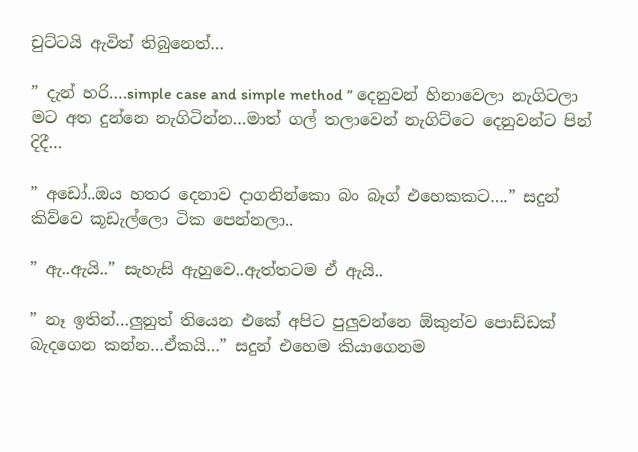චුට්ටයි ඇවිත් තිබුනෙත්…

” දැන් හරි….simple case and simple method ” දෙනුවන් හිනාවෙලා නැගිටලා මට අත දුන්නෙ නැගිටින්න…මාත් ගල් තලාවෙන් නැගිට්ටෙ දෙනුවන්ට පින් දිදී…

” අඩෝ..ඔය හතර දෙනාව දාගනින්කො බං බෑග් එහෙකකට….” සදුන් කිව්වෙ කූඩැල්ලො ටික පෙන්නලා..

” ඇ..ඇයි..” සැහැසි ඇහුවෙ..ඇත්තටම ඒ ඇයි..

” නෑ ඉතින්…ලුනුත් තියෙන එකේ අපිට පුලුවන්නෙ ඕකුන්ව පොඩ්ඩක් බැදගෙන කන්න…ඒකයි…” සදුන් එහෙම කියාගෙනම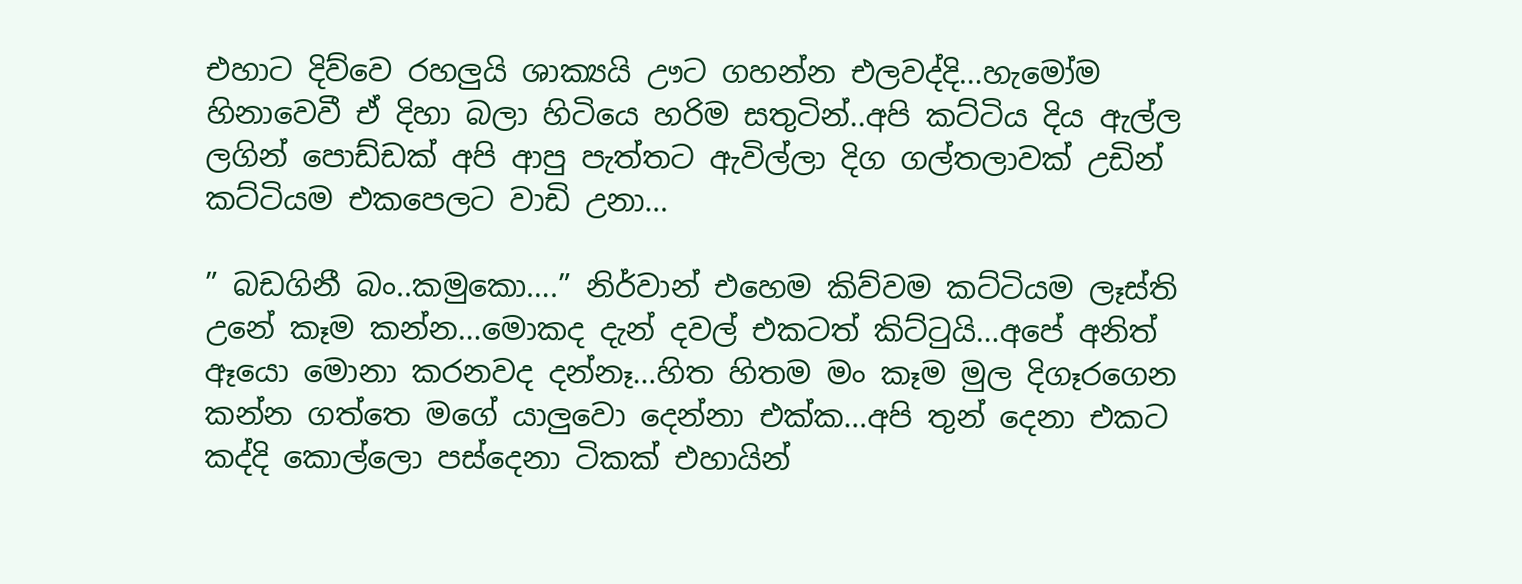එහාට දිව්වෙ රහලුයි ශාක්‍යයි ඌට ගහන්න එලවද්දි…හැමෝම හිනාවෙවී ඒ දිහා බලා හිටියෙ හරිම සතුටින්..අපි කට්ටිය දිය ඇල්ල ලගින් පොඩ්ඩක් අපි ආපු පැත්තට ඇවිල්ලා දිග ගල්තලාවක් උඩින් කට්ටියම එකපෙලට වාඩි උනා…

” බඩගිනී බං..කමුකො….” නිර්වාන් එහෙම කිව්වම කට්ටියම ලෑස්ති උනේ කෑම කන්න…මොකද දැන් දවල් එකටත් කිට්ටුයි…අපේ අනිත් ඈයො මොනා කරනවද දන්නෑ…හිත හිතම මං කෑම මුල දිගෑරගෙන කන්න ගත්තෙ මගේ යාලුවො දෙන්නා එක්ක…අපි තුන් දෙනා එකට කද්දි කොල්ලො පස්දෙනා ටිකක් එහායින්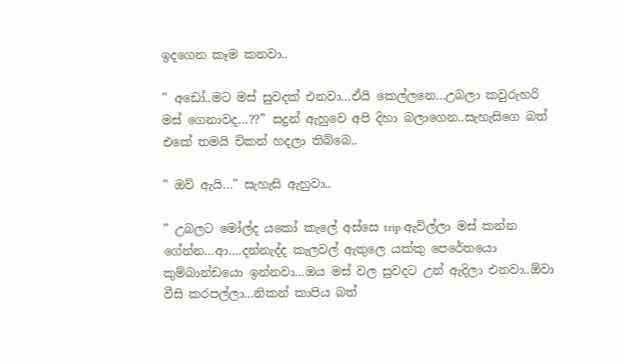ඉදගෙන කෑම කනවා..

” අඩෝ..මට මස් සුවදක් එනවා…ඒයි කෙල්ලනෙ…උබලා කවුරුහරි මස් ගෙනාවද…??” සදුන් ඇහුවෙ අපි දිහා බලාගෙන..සැහැසිගෙ බත් එකේ තමයි චිකන් හදලා තිබ්බෙ..

” ඔව් ඇයි…” සැහැසි ඇහුවා..

” උබලට මෝල්ද යකෝ කැලේ අස්සෙ trip ඇවිල්ලා මස් කන්න ගේන්න…ආ….දන්නැද්ද කැලවල් ඇතුලෙ යක්කු පෙරේතයො කුම්බාන්ඩයො ඉන්නවා…ඔය මස් වල සුවදට උන් ඇදිලා එනවා..ඕවා වීසි කරපල්ලා…නිකන් කාපිය බත්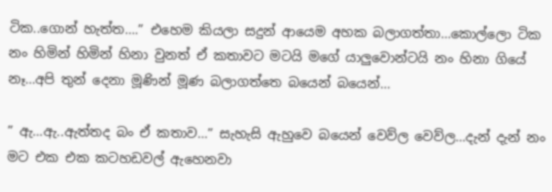ටික..ගොන් හැත්ත….” එහෙම කියලා සදුන් ආයෙම අහක බලාගත්තා…කොල්ලො ටික නං හිමින් හිමින් හිනා වුනත් ඒ කතාවට මටයි මගේ යාලුවොන්ටයි නං හිනා ගියේ නෑ…අපි තුන් දෙනා මූණින් මූණ බලාගත්තෙ බයෙන් බයෙන්…

” ඇ…ඇ..ඇත්තද බං ඒ කතාව…” සැහැසි ඇහුවෙ බයෙන් වෙව්ල වෙව්ල…දැන් දැන් නං මට එක එක කටහඩවල් ඇහෙනවා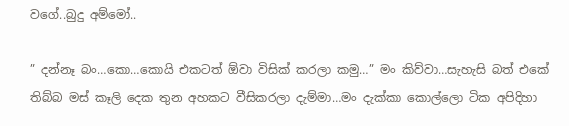වගේ..බුදු අම්මෝ..

” දන්නෑ බං…කො…කොයි එකටත් ඕවා විසික් කරලා කමු…” මං කිව්වා…සැහැසි බත් එකේ තිබ්බ මස් කෑලි දෙක තුන අහකට වීසිකරලා දැම්මා…මං දැක්කා කොල්ලො ටික අපිදිහා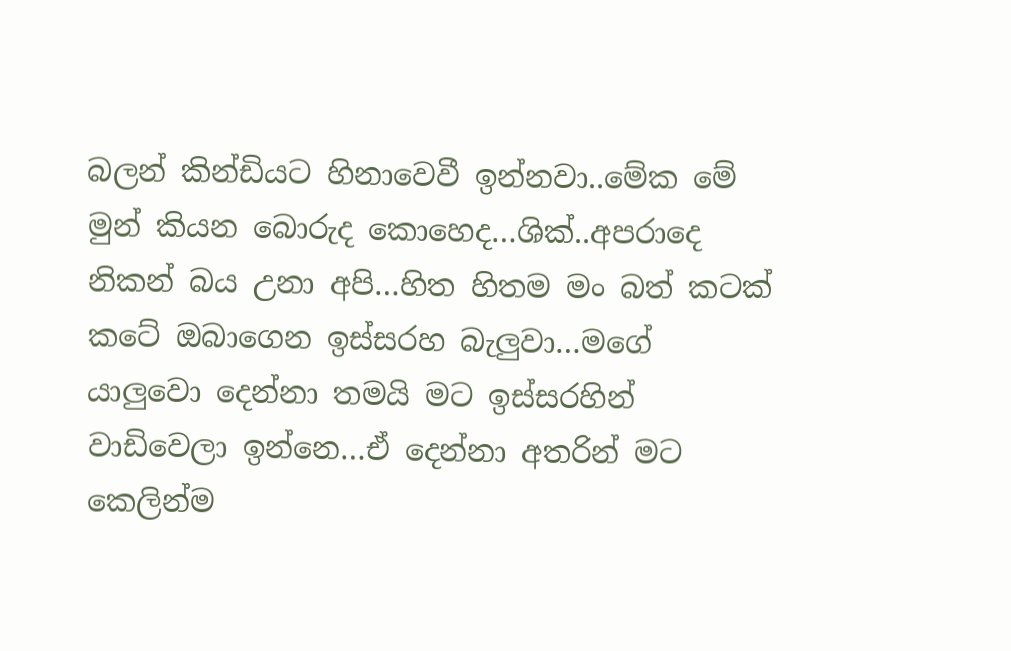බලන් කින්ඩියට හිනාවෙවී ඉන්නවා..මේක මේ මුන් කියන බොරුද කොහෙද…ශික්..අපරාදෙ නිකන් බය උනා අපි…හිත හිතම මං බත් කටක් කටේ ඔබාගෙන ඉස්සරහ බැලුවා…මගේ යාලුවො දෙන්නා තමයි මට ඉස්සරහින් වාඩිවෙලා ඉන්නෙ…ඒ දෙන්නා අතරින් මට කෙලින්ම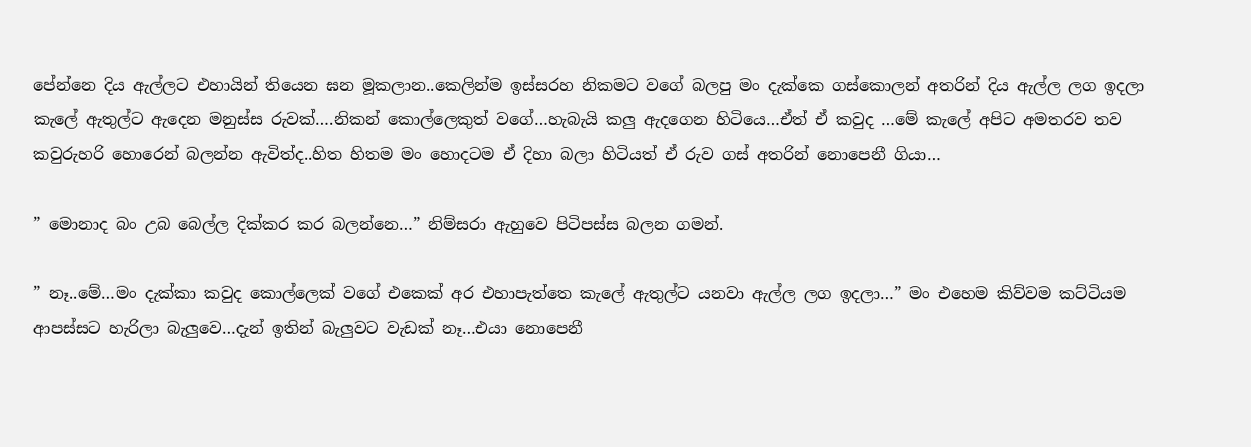පේන්නෙ දිය ඇල්ලට එහායින් තියෙන ඝන මූකලාන..කෙලින්ම ඉස්සරහ නිකමට වගේ බලපු මං දැක්කෙ ගස්කොලන් අතරින් දිය ඇල්ල ලග ඉදලා කැලේ ඇතුල්ට ඇදෙන මනුස්ස රුවක්….නිකන් කොල්ලෙකුත් වගේ…හැබැයි කලු ඇදගෙන හිටියෙ…ඒත් ඒ කවුද …මේ කැලේ අපිට අමතරව තව කවුරුහරි හොරෙන් බලන්න ඇවිත්ද..හිත හිතම මං හොදටම ඒ දිහා බලා හිටියත් ඒ රුව ගස් අතරින් නොපෙනී ගියා…

” මොනාද බං උබ බෙල්ල දික්කර කර බලන්නෙ…” නිම්සරා ඇහුවෙ පිටිපස්ස බලන ගමන්.

” නෑ..මේ…මං දැක්කා කවුද කොල්ලෙක් වගේ එකෙක් අර එහාපැත්තෙ කැලේ ඇතුල්ට යනවා ඇල්ල ලග ඉදලා…” මං එහෙම කිව්වම කට්ටියම ආපස්සට හැරිලා බැලුවෙ…දැන් ඉතින් බැලුවට වැඩක් නෑ…එයා නොපෙනී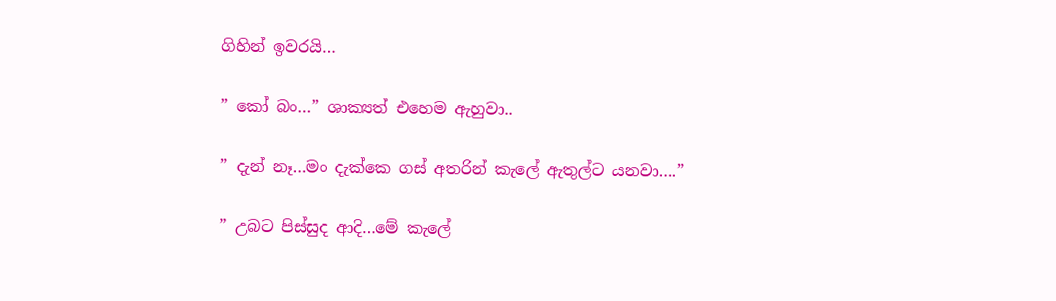ගිහින් ඉවරයි…

” කෝ බං…” ශාක්‍යත් එහෙම ඇහුවා..

” දැන් නෑ…මං දැක්කෙ ගස් අතරින් කැලේ ඇතුල්ට යනවා….”

” උබට පිස්සුද ආදි…මේ කැලේ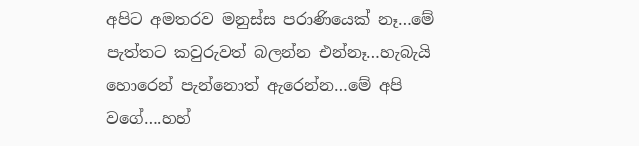අපිට අමතරව මනුස්ස පරාණියෙක් නෑ…මේ පැත්තට කවුරුවත් බලන්න එන්නෑ…හැබැයි හොරෙන් පැන්නොත් ඇරෙන්න…මේ අපි වගේ….හහ්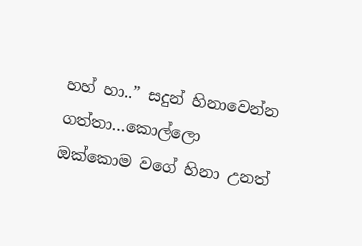හහ් හා..” සදුන් හිනාවෙන්න ගත්තා…කොල්ලො ඔක්කොම වගේ හිනා උනත්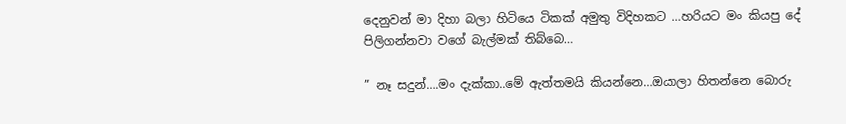දෙනුවන් මා දිහා බලා හිටියෙ ටිකක් අමුතු විදිහකට …හරියට මං කියපු දේ පිලිගන්නවා වගේ බැල්මක් තිබ්බෙ…

” නෑ සදුන්….මං දැක්කා..මේ ඇත්තමයි කියන්නෙ…ඔයාලා හිතන්නෙ බොරු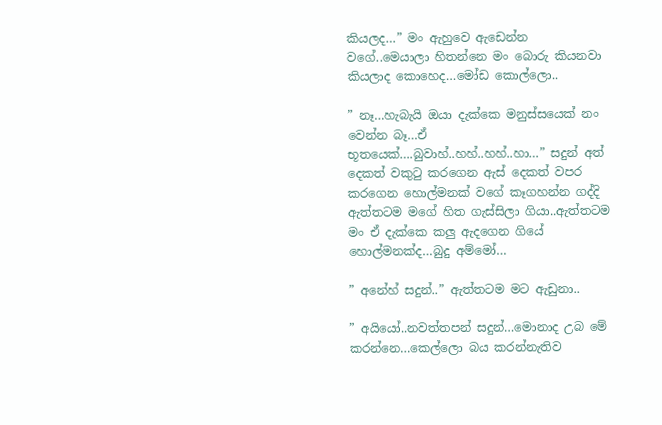කියලද…” මං ඇහුවෙ ඇඩෙන්න වගේ..මෙයාලා හිතන්නෙ මං බොරු කියනවා කියලාද කොහෙද…මෝඩ කොල්ලො..

” නෑ…හැබැයි ඔයා දැක්කෙ මනුස්සයෙක් නං වෙන්න බෑ…ඒ භූතයෙක්….බුවාහ්..හහ්..හහ්..හා…” සදුන් අත් දෙකත් වකුටු කරගෙන ඇස් දෙකත් වපර කරගෙන හොල්මනක් වගේ කෑගහන්න ගද්දි ඇත්තටම මගේ හිත ගැස්සිලා ගියා..ඇත්තටම මං ඒ දැක්කෙ කලු ඇදගෙන ගියේ හොල්මනක්ද…බුදු අම්මෝ…

” අනේහ් සදුන්..” ඇත්තටම මට ඇඩුනා..

” අයියෝ..නවත්තපන් සදුන්…මොනාද උබ මේ කරන්නෙ…කෙල්ලො බය කරන්නැතිව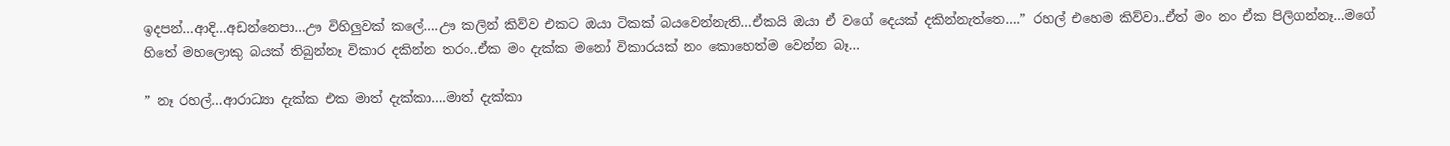ඉදපන්…ආදි…අඩන්නෙපා…ඌ විහිලුවක් කලේ….ඌ කලින් කිව්ව එකට ඔයා ටිකක් බයවෙන්නැති…ඒකයි ඔයා ඒ වගේ දෙයක් දකින්නැත්තෙ….” රහල් එහෙම කිව්වා..ඒත් මං නං ඒක පිලිගන්නෑ…මගේ හිතේ මහලොකු බයක් තිබුන්නෑ විකාර දකින්න තරං..ඒක මං දැක්ක මනෝ විකාරයක් නං කොහෙත්ම වෙන්න බෑ…

” නෑ රහල්…ආරාධ්‍යා දැක්ක එක මාත් දැක්කා….මාත් දැක්කා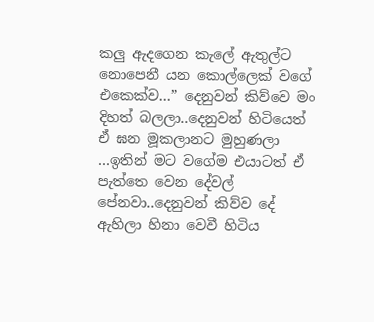කලු ඇදගෙන කැලේ ඇතුල්ට නොපෙනී යන කොල්ලෙක් වගේ එකෙක්ව…” දෙනුවන් කිව්වෙ මං දිහත් බලලා..දෙනුවන් හිටියෙත් ඒ ඝන මූකලානට මුහුණලා …ඉතින් මට වගේම එයාටත් ඒ පැත්තෙ වෙන දේවල් පේනවා..දෙනුවන් කිව්ව දේ ඇහිලා හිනා වෙවී හිටිය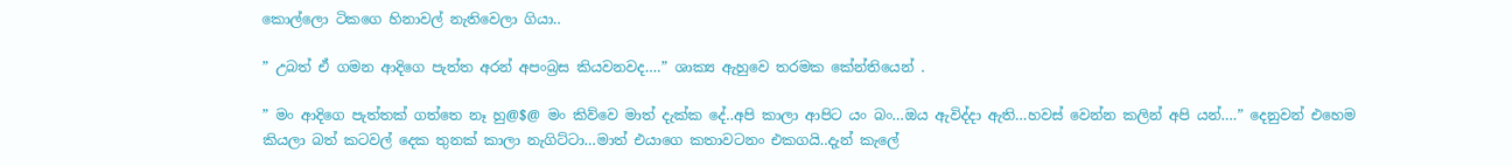කොල්ලො ටිකගෙ හිනාවල් නැතිවෙලා ගියා..

” උබත් ඒ ගමන ආදිගෙ පැත්ත අරන් අපංබ්‍රස කියවනවද….” ශාක්‍ය ඇහුවෙ තරමක කේන්තියෙන් .

” මං ආදිගෙ පැත්තක් ගත්තෙ නෑ හු@$@ මං කිව්වෙ මාත් දැක්ක දේ..අපි කාලා ආපිට යං බං…ඔය ඇවිද්දා ඇති…හවස් වෙන්න කලින් අපි යන්….” දෙනුවන් එහෙම කියලා බත් කටවල් දෙක තුනක් කාලා නැගිට්ටා…මාත් එයාගෙ කතාවටනං එකගයි..දැන් කැලේ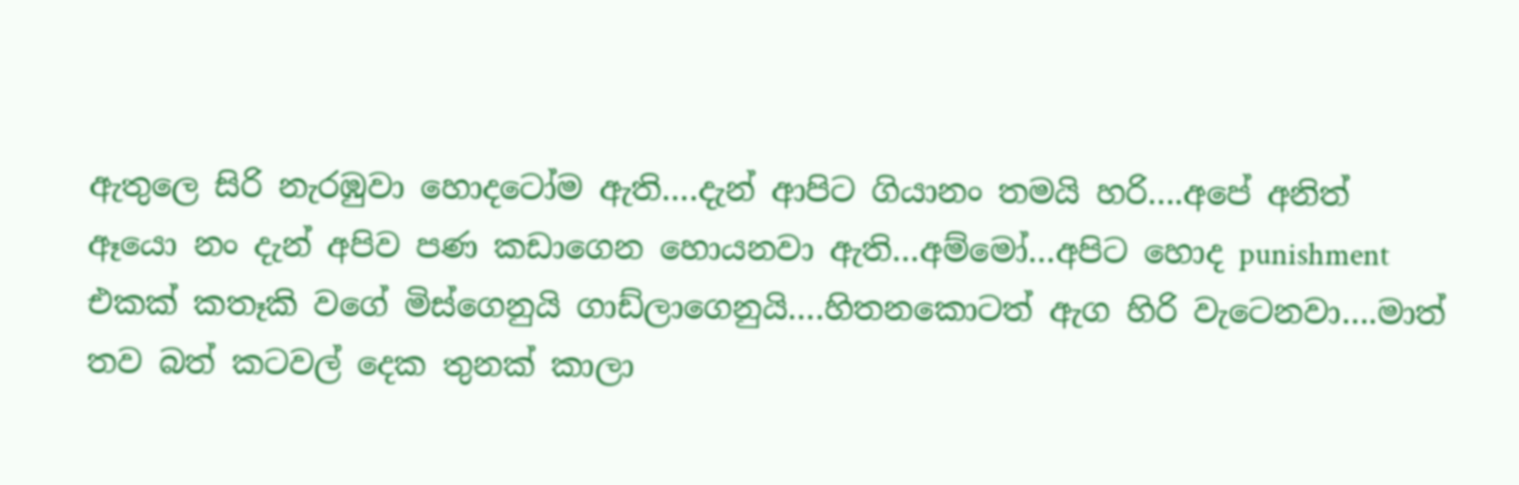ඇතුලෙ සිරි නැරඹුවා හොදටෝම ඇති….දැන් ආපිට ගියානං තමයි හරි….අපේ අනිත් ඈයො නං දැන් අපිව පණ කඩාගෙන හොයනවා ඇති…අම්මෝ…අපිට හොද punishment එකක් කතෑකි වගේ මිස්ගෙනුයි ගාඩ්ලාගෙනුයි….හිතනකොටත් ඇග හිරි වැටෙනවා….මාත් තව බත් කටවල් දෙක තුනක් කාලා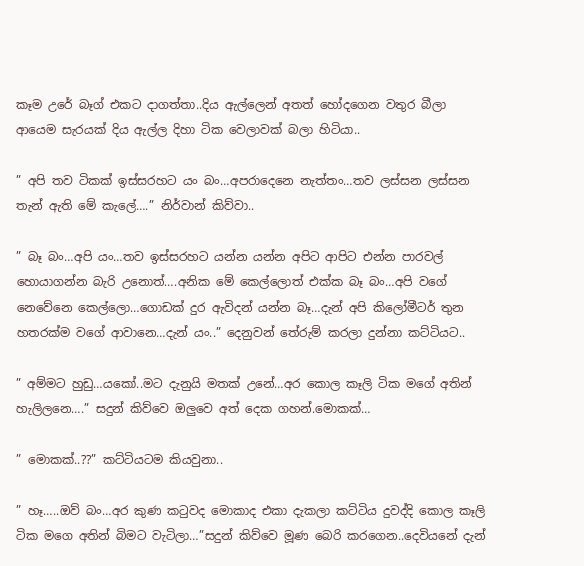කෑම උරේ බෑග් එකට දාගත්තා..දිය ඇල්ලෙන් අතත් හෝදගෙන වතුර බීලා ආයෙම සැරයක් දිය ඇල්ල දිහා ටික වෙලාවක් බලා හිටියා..

” අපි තව ටිකක් ඉස්සරහට යං බං…අපරාදෙනෙ නැත්තං…තව ලස්සන ලස්සන තැන් ඇති මේ කැලේ….” නිර්වාන් කිව්වා..

” බෑ බං…අපි යං…තව ඉස්සරහට යන්න යන්න අපිට ආපිට එන්න පාරවල් හොයාගන්න බැරි උනොත්….අනික මේ කෙල්ලොත් එක්ක බෑ බං…අපි වගේ නෙවේනෙ කෙල්ලො…ගොඩක් දුර ඇවිදන් යන්න බෑ…දැන් අපි කිලෝමීටර් තුන හතරක්ම වගේ ආවානෙ…දැන් යං..” දෙනුවන් තේරුම් කරලා දුන්නා කට්ටියට..

” අම්මට හුඩු…යකෝ..මට දැනුයි මතක් උනේ…අර කොල කෑලි ටික මගේ අතින් හැලිලනෙ….” සදුන් කිව්වෙ ඔලුවෙ අත් දෙක ගහන්.මොකක්…

” මොකක්..??” කට්ටියටම කියවුනා..

” හෑ…..ඔව් බං…අර කුණ කටුවද මොකාද එකා දැකලා කට්ටිය දුවද්දි කොල කෑලි ටික මගෙ අතින් බිමට වැටිලා…”සදුන් කිව්වෙ මූණ බෙරි කරගෙන..දෙවියනේ දැන්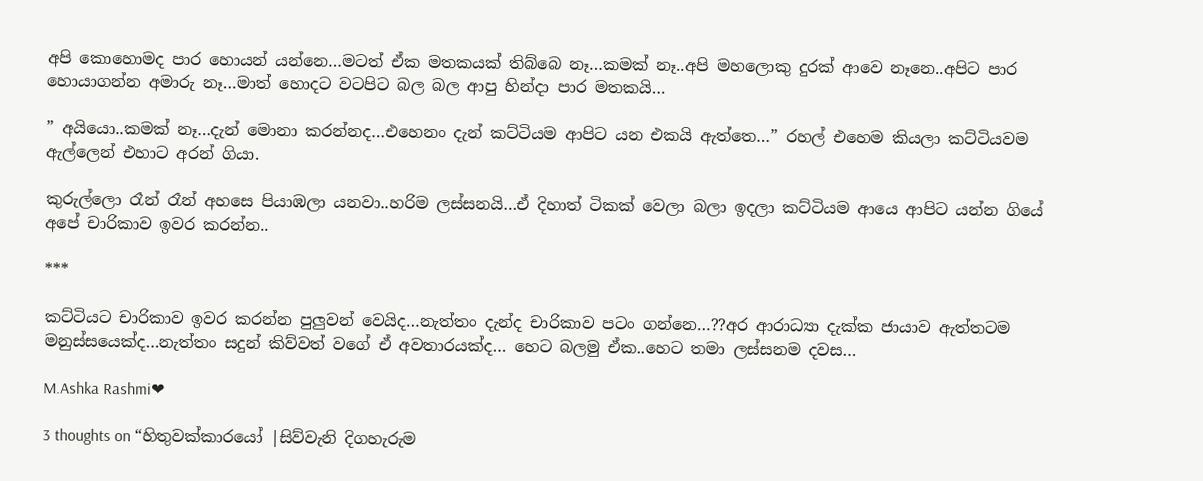අපි කොහොමද පාර හොයන් යන්නෙ…මටත් ඒක මතකයක් තිබ්බෙ නෑ…කමක් නෑ..අපි මහලොකු දුරක් ආවෙ නෑනෙ..අපිට පාර හොයාගන්න අමාරු නෑ…මාත් හොදට වටපිට බල බල ආපු හින්දා පාර මතකයි…

” අයියො..කමක් නෑ…දැන් මොනා කරන්නද…එහෙනං දැන් කට්ටියම ආපිට යන එකයි ඇත්තෙ…” රහල් එහෙම කියලා කට්ටියවම ඇල්ලෙන් එහාට අරන් ගියා.

කුරුල්ලො රෑන් රෑන් අහසෙ පියාඹලා යනවා..හරිම ලස්සනයි…ඒ දිහාත් ටිකක් වෙලා බලා ඉදලා කට්ටියම ආයෙ ආපිට යන්න ගියේ අපේ චාරිකාව ඉවර කරන්න..

***

කට්ටියට චාරිකාව ඉවර කරන්න පුලුවන් වෙයිද…නැත්තං දැන්ද චාරිකාව පටං ගන්නෙ…??අර ආරාධ්‍යා දැක්ක ජායාව ඇත්තටම මනුස්සයෙක්ද…නැත්තං සදුන් කිව්වත් වගේ ඒ අවතාරයක්ද… හෙට බලමු ඒක..හෙට තමා ලස්සනම දවස…

M.Ashka Rashmi❤

3 thoughts on “හිතුවක්කාරයෝ |සිව්වැනි දිගහැරුම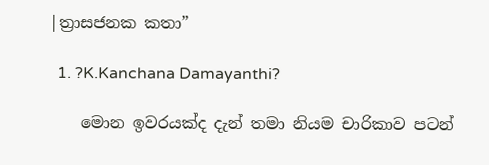|ත්‍රාසජනක කතා”

  1. ?K.Kanchana Damayanthi?

    මොන ඉවරයක්ද දැන් තමා නියම චාරිකාව පටන්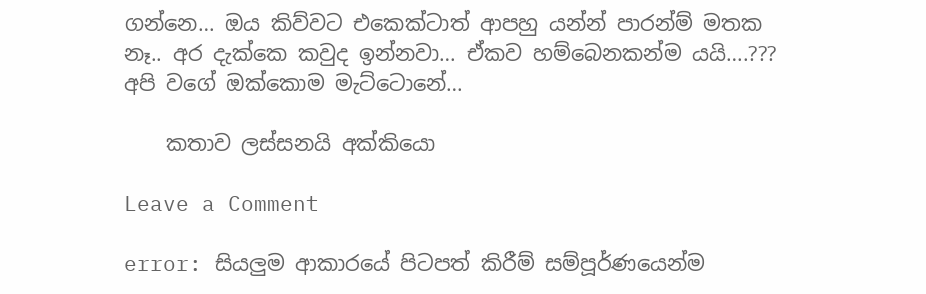ගන්නෙ… ඔය කිව්වට එකෙක්ටාත් ආපහු යන්න් පාරන්ම් මතක නෑ.. අර දැක්කෙ කවුද ඉන්නවා… ඒකව හම්බෙනකන්ම යයි….??? අපි වගේ ඔක්කොම මැට්ටොනේ…

    කතාව ලස්සනයි අක්කියො

Leave a Comment

error: සියලුම ආකාරයේ පිටපත් කිරීම් සම්පූර්ණයෙන්ම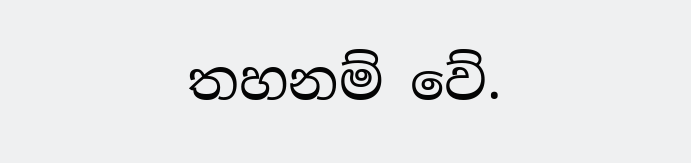තහනම් වේ.